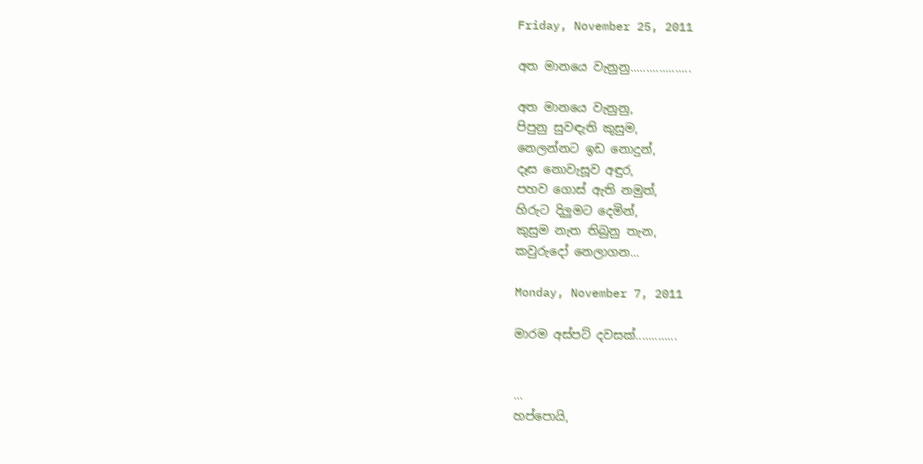Friday, November 25, 2011

අත මානයෙ වැනුනු...................

අත මානයෙ වැනුනු,
පිපුනු සුවඳැති කුසුම,
නෙලන්නට ඉඩ නොදුන්,
දෑස නොවැසූව අඳුර,
පහව ගොස් ඇති නමුත්,
හිරුට දිලුමට දෙමින්,
කුසුම නැත තිබුනු තැන,
කවුරුදෝ නෙලාගන...

Monday, November 7, 2011

මාරම අස්පට් දවසක්.............


...
හප්පොයි,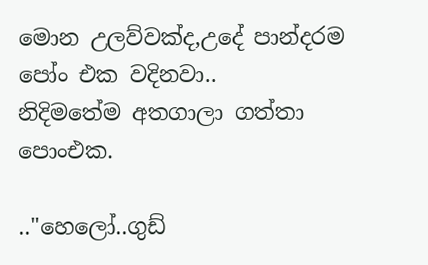මොන උලව්වක්ද,උදේ පාන්දරම පෝං එක වදිනවා..
නිදිමතේම අතගාලා ගත්තා පොංඑක.

.."හෙලෝ..ගුඩ්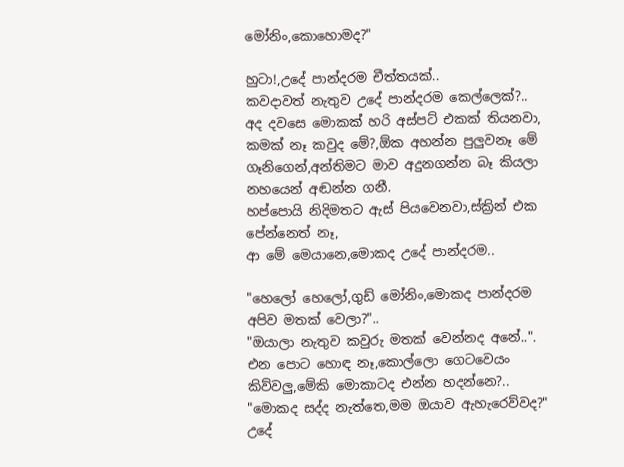මෝනිං,කොහොමද?"

හුටා!,උදේ පාන්දරම චීත්තයක්..
කවදාවත් නැතුව උදේ පාන්දරම කෙල්ලෙක්?..
අද දවසෙ මොකක් හරි අස්පට් එකක් තියනවා,
කමක් නෑ කවුද මේ?,ඕක අහන්න පුලුවනෑ මේ ගෑනිගෙන්,අන්තිමට මාව අදුනගන්න බෑ කියලා නහයෙන් අඬන්න ගනී.
හප්පොයි නිදිමතට ඇස් පියවෙනවා,ස්ක්‍රින් එක පේන්නෙත් නෑ,
ආ මේ මෙයානෙ,මොකද උදේ පාන්දරම..

"හෙලෝ හෙලෝ,ගුඩ් මෝනිං,මොකද පාන්දරම අපිව මතක් වෙලා?"..
"ඔයාලා නැතුව කවුරු මතක් වෙන්නද අනේ..".
එන පොට හොඳ නෑ,කොල්ලො ගෙටවෙයං කිව්වලු,මේකි මොකාටද එන්න හදන්නෙ?..
"මොකද සද්ද නැත්තෙ,මම ඔයාව ඇහැරෙව්වද?"
උදේ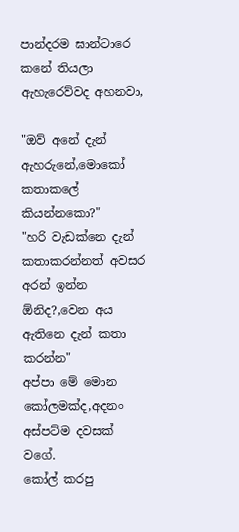පාන්දරම ඝාන්ටාරෙ කනේ තියලා ඇහැරෙව්වද අහනවා,

"ඔව් අනේ දැන් ඇහරුනේ,මොකෝ කතාකලේ කියන්නකො?"
"හරි වැඩක්නෙ දැන් කතාකරන්නත් අවසර අරන් ඉන්න ඕනිද?,වෙන අය ඇතිනෙ දැන් කතා කරන්න"
අප්පා මේ මොන කෝලමක්ද,අදනං අස්පට්ම දවසක් වගේ.
කෝල් කරපු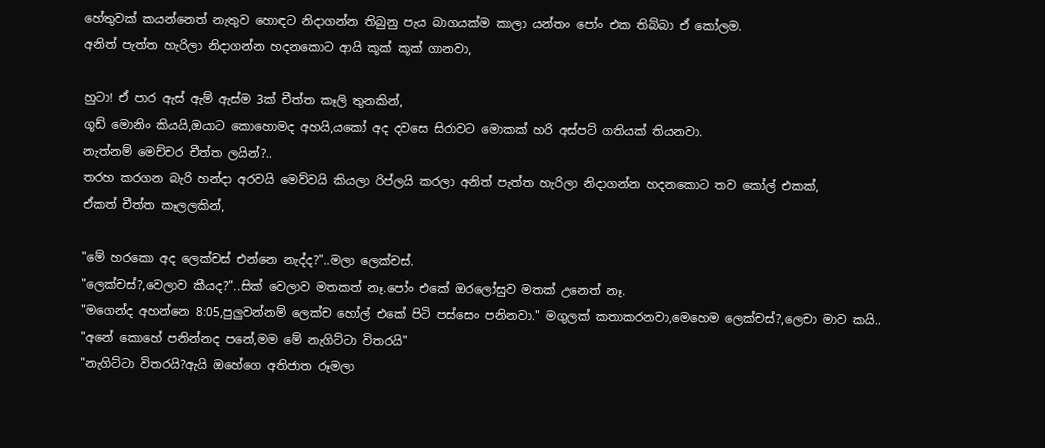හේතුවක් කයන්නෙත් නැතුව හොඳට නිදාගන්න තිබුනු පැය බාගයක්ම කාලා යන්තං පෝං එක තිබ්බා ඒ කෝලම.
අනිත් පැත්ත හැරිලා නිදාගන්න හදනකොට ආයි කූක් කූක් ගානවා,

හුටා! ඒ පාර ඇස් ඇම් ඇස්ම 3ක් චීත්ත කෑලි තුනකින්,
ගූඩ් මොනිං කියයි,ඔයාට කොහොමද අහයි,යකෝ අද දවසෙ සිරාවට මොකක් හරි අස්පට් ගතියක් තියනවා.
නැත්නම් මෙච්චර චීත්ත ලයින්?..
තරහ කරගන බැරි හන්දා අරවයි මෙව්වයි කියලා රිප්ලයි කරලා අනිත් පැත්ත හැරිලා නිදාගන්න හදනකොට තව කෝල් එකක්,
ඒකත් චීත්ත කෑලලකින්,

"මේ හරකො අද ලෙක්චස් එන්නෙ නැද්ද?"..මලා ලෙක්චස්.
"ලෙක්චස්?,වෙලාව කීයද?"..සික් වෙලාව මතකත් නෑ.පෝං එකේ ඔරලෝසුව මතක් උනෙත් නෑ.
"මගෙන්ද අහන්නෙ 8:05,පුලුවන්නම් ලෙක්ච හෝල් එකේ පිටි පස්සෙං පනිනවා." මගුලක් කතාකරනවා,මෙහෙම ලෙක්චස්?,ලෙචා මාව කයි..
"අනේ කොහේ පනින්නද පනේ,මම මේ නැගිට්ටා විතරයි"
"නැගිට්ටා විතරයි?ඇයි ඔහේගෙ අතිජාත රූමලා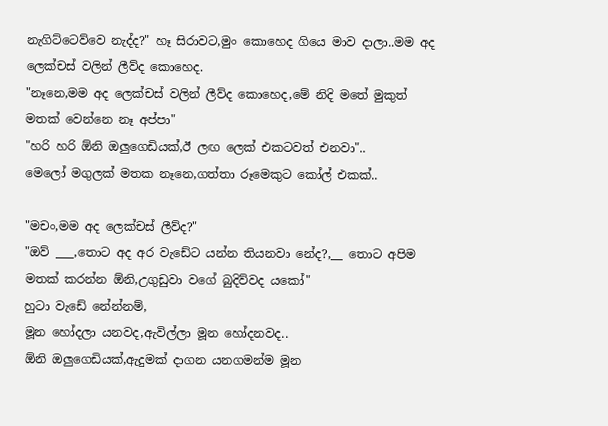නැගිට්ටෙව්වෙ නැද්ද?" හෑ සිරාවට,මුං කොහෙද ගියෙ මාව දාලා..මම අද ලෙක්චස් වලින් ලීව්ද කොහෙද.
"නෑනෙ,මම අද ලෙක්චස් වලින් ලීව්ද කොහෙද,මේ නිදි මතේ මුකුත් මතක් වෙන්නෙ නෑ අප්පා"
"හරි හරි ඕනි ඔලුගෙඩියක්,ඊ ලඟ ලෙක් එකටවත් එනවා"..
මෙලෝ මගුලක් මතක නෑනෙ,ගත්තා රූමෙකුට කෝල් එකක්..

"මචං,මම අද ලෙක්චස් ලීව්ද?"
"ඔව් ___,තොට අද අර වැඩේට යන්න තියනවා නේද?,__ තොට අපිම මතක් කරන්න ඕනි,උගුඩුවා වගේ බුදිව්වද යකෝ"
හුටා වැඩේ නේන්නම්,
මූන හෝදලා යනවද,ඇවිල්ලා මූන හෝදනවද..
ඕනි ඔලුගෙඩියක්,ඇදුමක් දාගන යනගමන්ම මූන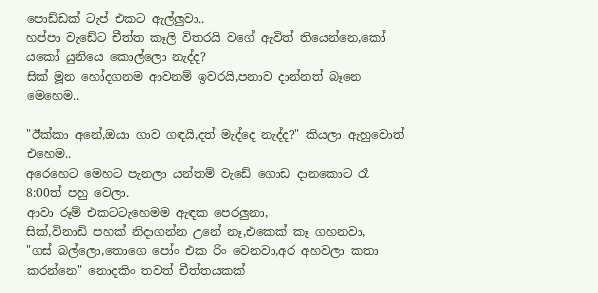පොඩ්ඩක් ටැප් එකට ඇල්ලුවා..
හප්පා වැඩේට චීත්ත කෑලි විතරයි වගේ ඇවිත් තියෙන්නෙ,කෝ යකෝ යුනියෙ කොල්ලො නැද්ද?
සික් මූන හෝදගනම ආවනම් ඉවරයි,පනාව දාන්නත් බෑනෙ මෙහෙම..

"ඊක්කා අනේ,ඔයා ගාව ගඳයි,දත් මැද්දෙ නැද්ද?" කියලා ඇහුවොත් එහෙම..
අරෙහෙට මෙහට පැනලා යන්තම් වැඩේ ගොඩ දානකොට රෑ 8:00ත් පහු වෙලා.
ආවා රූම් එකටටැහෙමම ඇඳක පෙරලුනා,
සික්,විනාඩි පහක් නිදාගන්න උනේ නෑ,එකෙක් කෑ ගහනවා,
"ගස් බල්ලො,තොගෙ පෝං එක රිං වෙනවා,අර අහවලා කතා කරන්නෙ" නොදකිං තවත් චීත්තයකක්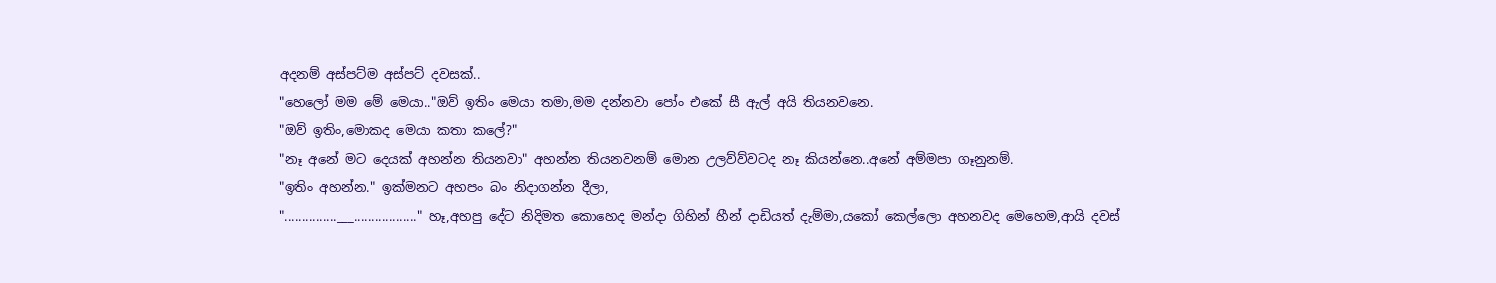අදනම් අස්පට්ම අස්පට් දවසක්..
"හෙලෝ මම මේ මෙයා.."ඔව් ඉතිං මෙයා තමා,මම දන්නවා පෝං එකේ සී ඇල් අයි තියනවනෙ.
"ඔව් ඉතිං,මොකද මෙයා කතා කලේ?"
"නෑ අනේ මට දෙයක් අහන්න තියනවා" අහන්න තියනවනම් මොන උලව්ව්වටද නෑ කියන්නෙ..අනේ අම්මපා ගෑනුනම්.
"ඉතිං අහන්න." ඉක්මනට අහපං බං නිදාගන්න දීලා,
"...............___.................." හෑ,අහපු දේට නිදිමත කොහෙද මන්දා ගිහින් හීන් දාඩියත් දැම්මා,යකෝ කෙල්ලො අහනවද මෙහෙම,ආයි දවස්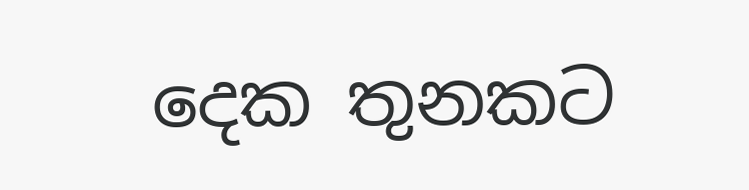දෙක තුනකට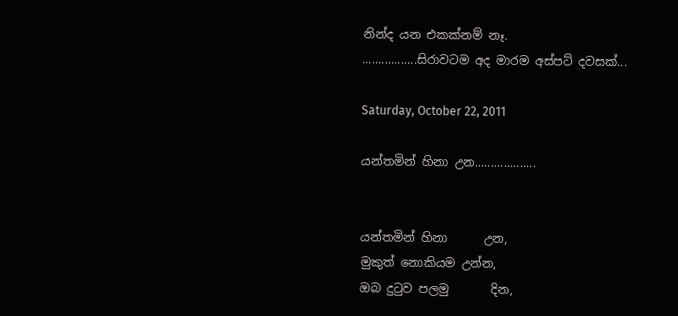නින්ද යන එකක්නම් නෑ.
.................සිරාවටම අද මාරම අස්පට් දවසක්...

Saturday, October 22, 2011

යන්තමින් හිනා උන...................


යන්තමින් හිනා      උන,
මුකුත් නොකියම උන්න,
ඔබ දුටුව පලමු       දින,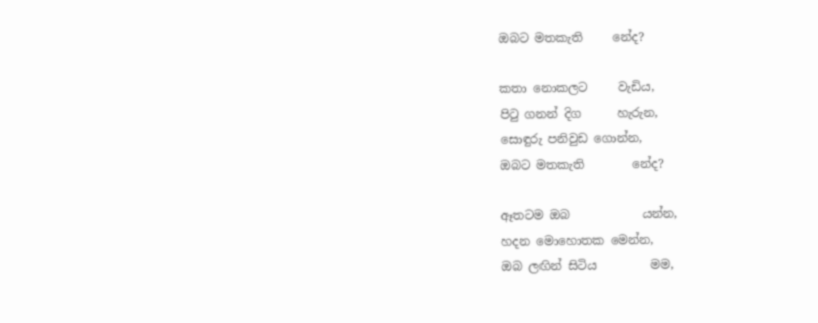ඔබට මතකැති     නේද?

කතා නොකලට     වැඩිය,
පිටු ගනන් දිග      හැරුන,
සොඳුරු පනිවුඩ ගොන්න,
ඔබට මතකැති        නේද?

ඈතටම ඔබ            යන්න,
හදන මොහොතක මෙන්න,
ඔබ ලඟින් සිටිය         මම,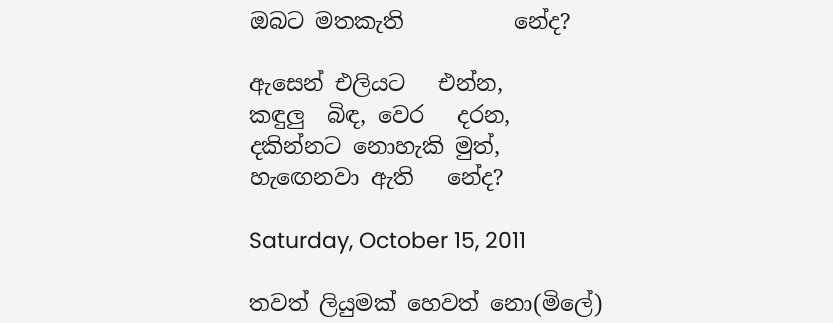ඔබට මතකැති          නේද?

ඇසෙන් එලියට   එන්න,
කඳුලු  බිඳ, වෙර   දරන,
දකින්නට නොහැකි මුත්,
හැඟෙනවා ඇති   නේද?

Saturday, October 15, 2011

තවත් ලියුමක් හෙවත් නො(මිලේ)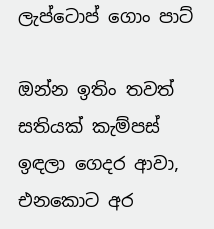ලැප්ටොප් ගොං පාට්

ඔන්න ඉතිං තවත් සතියක් කැම්පස් ඉඳලා ගෙදර ආවා,
එනකොට අර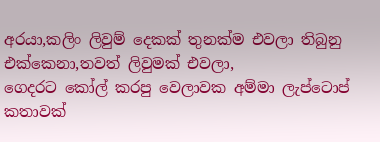අරයා,කලිං ලිවුම් දෙකක් තුනක්ම එවලා තිබුනු එක්කෙනා,තවත් ලිවුමක් එවලා,
ගෙදරට කෝල් කරපු වෙලාවක අම්මා ලැප්ටොප් කතාවක්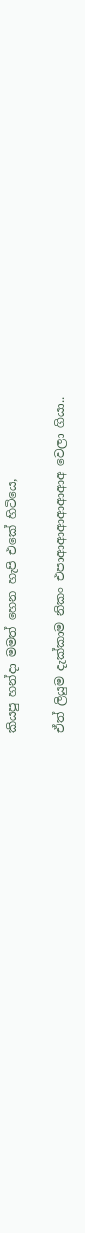කියපු හන්දා මමත් හෙන හැපි එකේ හිටියෙ,

ඒත් ලියුම දැක්කාම නිකං එපාආආආආආආඅ වෙලා ගියා..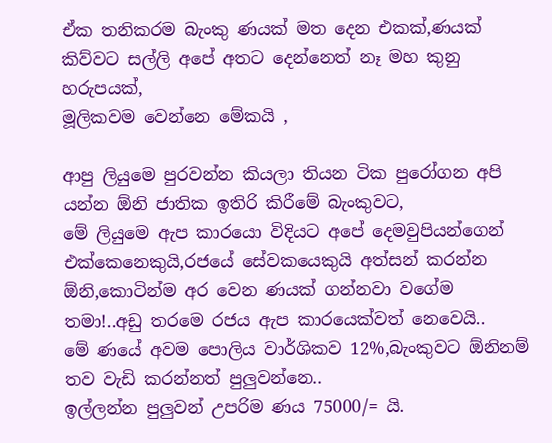ඒක තනිකරම බැංකු ණයක් මත දෙන එකක්,ණයක් කිව්වට සල්ලි අපේ අතට දෙන්නෙත් නෑ මහ කුනු හරුපයක්,
මූලිකවම වෙන්නෙ මේකයි ,

ආපු ලියුමෙ පුරවන්න කියලා තියන ටික පුරෝගන අපි යන්න ඕනි ජාතික ඉතිරි කිරීමේ බැංකුවට,
මේ ලියුමෙ ඇප කාරයො විදියට අපේ දෙමවුපියන්ගෙන් එක්කෙනෙකුයි,රජයේ සේවකයෙකුයි අත්සන් කරන්න ඕනි,කොටින්ම අර වෙන ණයක් ගන්නවා වගේම තමා!..අඩු තරමෙ රජය ඇප කාරයෙක්වත් නෙවෙයි..
මේ ණයේ අවම පොලිය වාර්ශිකව 12%,බැංකුවට ඕනිනම් තව වැඩි කරන්නත් පුලුවන්නෙ..
ඉල්ලන්න පුලුවන් උපරිම ණය 75000/= යි.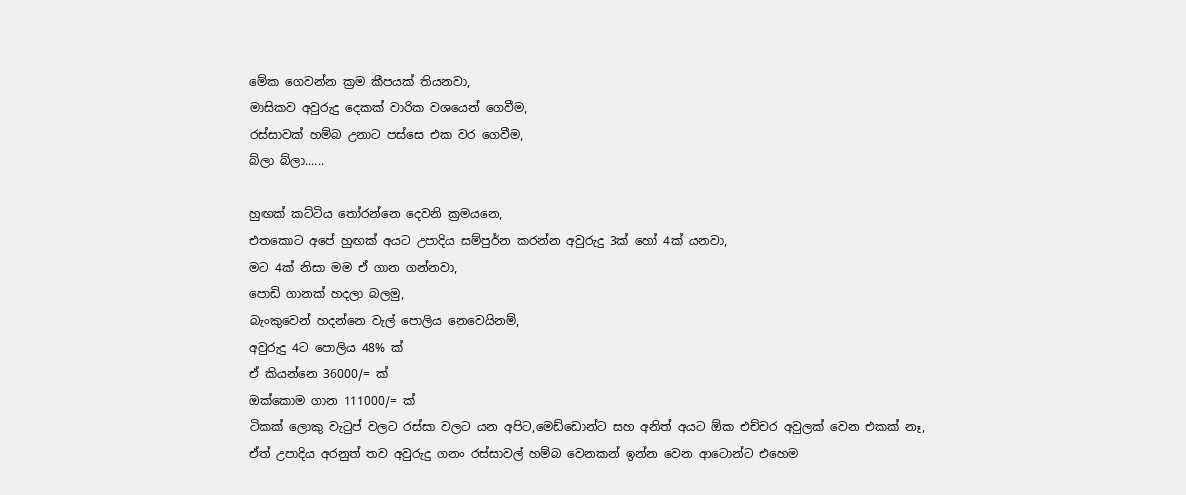මේක ගෙවන්න ක්‍රම කීපයක් තියනවා,
මාසිකව අවුරුදු දෙකක් වාරික වශයෙන් ගෙවීම,
රස්සාවක් හම්බ උනාට පස්සෙ එක වර ගෙවීම,
බ්ලා බ්ලා......

හුඟක් කට්ටිය තෝරන්නෙ දෙවනි ක්‍රමයනෙ,
එතකොට අපේ හුඟක් අයට උපාදිය සම්පුර්න කරන්න අවුරුදු 3ක් හෝ 4ක් යනවා,
මට 4ක් නිසා මම ඒ ගාන ගන්නවා,
පොඩි ගානක් හදලා බලමු,
බැංකුවෙන් හදන්නෙ වැල් පොලිය නෙවෙයිනම්,
අවුරුදු 4ට පොලිය 48% ක්
ඒ කියන්නෙ 36000/= ක්
ඔක්කොම ගාන 111000/= ක්
ටිකක් ලොකු වැටුප් වලට රස්සා වලට යන අපිට,මෙඩ්ඩොන්ට සහ අනිත් අයට ඕක එච්චර අවුලක් වෙන එකක් නෑ,
ඒත් උපාදිය අරනුත් තව අවුරුදු ගනං රස්සාවල් හම්බ වෙනකන් ඉන්න වෙන ආටොන්ට එහෙම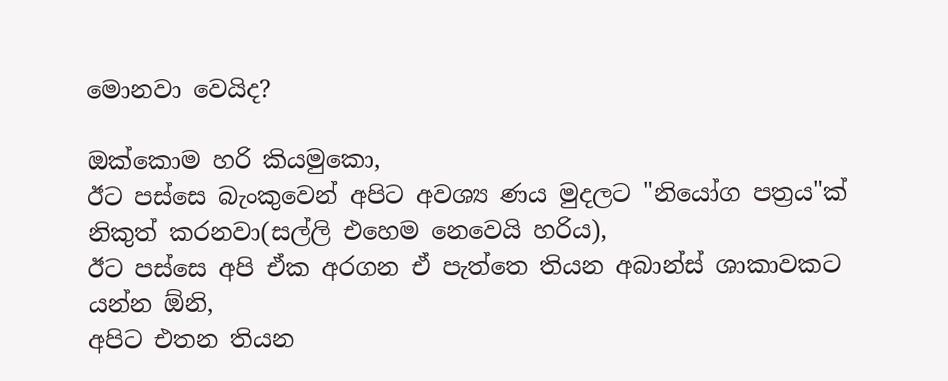මොනවා වෙයිද?

ඔක්කොම හරි කියමුකො,
ඊට පස්සෙ බැංකුවෙන් අපිට අවශ්‍ය ණය මුදලට "නියෝග පත්‍රය"ක් නිකුත් කරනවා(සල්ලි එහෙම නෙවෙයි හරිය),
ඊට පස්සෙ අපි ඒක අරගන ඒ පැත්තෙ තියන අබාන්ස් ශාකාවකට යන්න ඕනි,
අපිට එතන තියන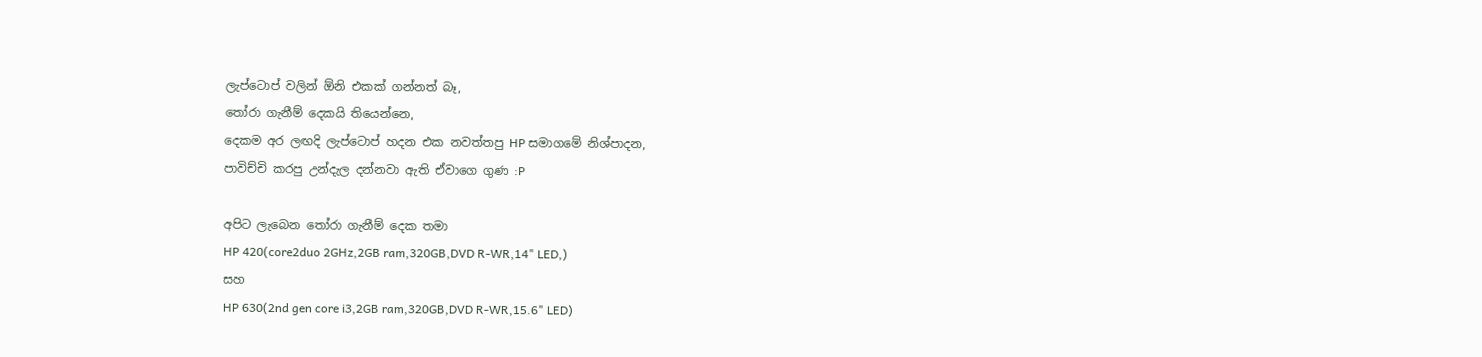ලැප්ටොප් වලින් ඕනි එකක් ගන්නත් බෑ,
තෝරා ගැනීම් දෙකයි තියෙන්නෙ,
දෙකම අර ලඟදි ලැප්ටොප් හදන එක නවත්තපු HP සමාගමේ නිශ්පාදන,
පාවිච්චි කරපු උන්දැල දන්නවා ඇති ඒවාගෙ ගුණ :P

අපිට ලැබෙන තෝරා ගැනීම් දෙක තමා
HP 420(core2duo 2GHz,2GB ram,320GB,DVD R-WR,14" LED,)
සහ
HP 630(2nd gen core i3,2GB ram,320GB,DVD R-WR,15.6" LED)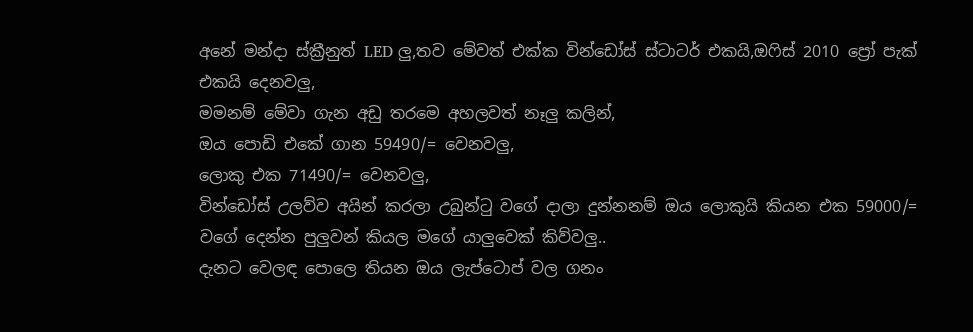අනේ මන්දා ස්ක්‍රීනුත් LED ලු,තව මේවත් එක්ක වින්ඩෝස් ස්ටාටර් එකයි,ඔෆිස් 2010 ප්‍රෝ පැක් එකයි දෙනවලු,
මමනම් මේවා ගැන අඩු තරමෙ අහලවත් නෑලු කලින්,
ඔය පොඩි එකේ ගාන 59490/= වෙනවලු,
ලොකු එක 71490/= වෙනවලු,
වින්ඩෝස් උලව්ව අයින් කරලා උබුන්ටු වගේ දාලා දුන්නනම් ඔය ලොකුයි කියන එක 59000/= වගේ දෙන්න පුලුවන් කියල මගේ යාලුවෙක් කිව්වලු..
දැනට වෙලඳ පොලෙ තියන ඔය ලැප්ටොප් වල ගනං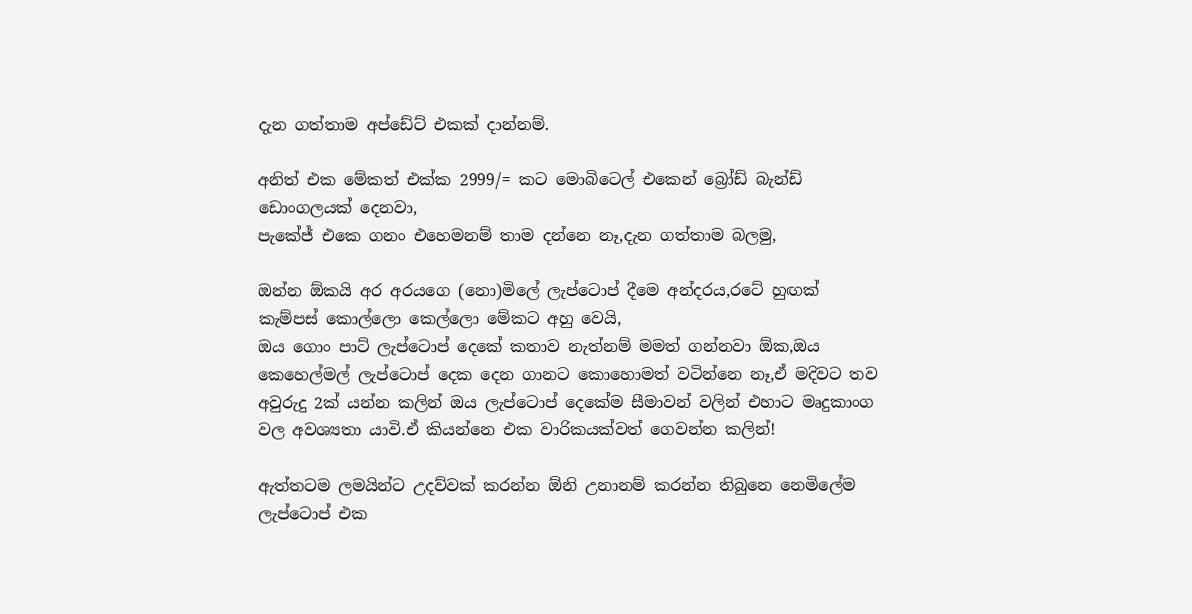දැන ගත්තාම අප්ඩේට් එකක් දාන්නම්.

අනිත් එක මේකත් එක්ක 2999/= කට මොබිටෙල් එකෙන් බ්‍රෝඩ් බැන්ඩ් ඩොංගලයක් දෙනවා,
පැකේජ් එකෙ ගනං එහෙමනම් තාම දන්නෙ නෑ,දැන ගත්තාම බලමු,

ඔන්න ඕකයි අර අරයගෙ (නො)මිලේ ලැප්ටොප් දීමෙ අන්දරය,රටේ හුඟක් කැම්පස් කොල්ලො කෙල්ලො මේකට අහු වෙයි,
ඔය ගොං පාට් ලැප්ටොප් දෙකේ කතාව නැත්නම් මමත් ගන්නවා ඕක,ඔය කෙහෙල්මල් ලැප්ටොප් දෙක දෙන ගානට කොහොමත් වටින්නෙ නෑ,ඒ මදිවට තව අවුරුදු 2ක් යන්න කලින් ඔය ලැප්ටොප් දෙකේම සීමාවන් වලින් එහාට මෘදුකාංග වල අවශ්‍යතා යාවි.ඒ කියන්නෙ එක වාරිකයක්වත් ගෙවන්න කලින්!

ඇත්තටම ලමයින්ට උදව්වක් කරන්න ඕනි උනානම් කරන්න තිබුනෙ නෙමිලේම ලැප්ටොප් එක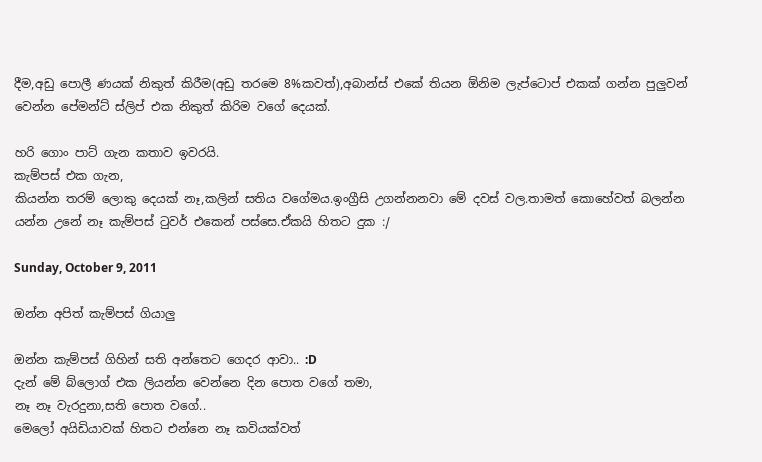දීම,අඩු පොලී ණයක් නිකුත් කිරීම(අඩු තරමෙ 8%කවත්),අබාන්ස් එකේ තියන ඕනිම ලැප්ටොප් එකක් ගන්න පුලුවන් වෙන්න පේමන්ට් ස්ලිප් එක නිකුත් කිරිම වගේ දෙයක්.

හරි ගොං පාට් ගැන කතාව ඉවරයි.
කැම්පස් එක ගැන,
කියන්න තරම් ලොකු දෙයක් නෑ,කලින් සතිය වගේමය.ඉංග්‍රීසි උගන්නනවා මේ දවස් වල.තාමත් කොහේවත් බලන්න යන්න උනේ නෑ කැම්පස් ටුවර් එකෙන් පස්සෙ.ඒකයි හිතට දුක :/

Sunday, October 9, 2011

ඔන්න අපිත් කැම්පස් ගියාලු

ඔන්න කැම්පස් ගිහින් සති අන්තෙට ගෙදර ආවා.. :D
දැන් මේ බ්ලොග් එක ලියන්න වෙන්නෙ දින පොත වගේ තමා,
නෑ නෑ වැරදුනා,සති පොත වගේ..
මෙලෝ අයිඩියාවක් හිතට එන්නෙ නෑ කවියක්වත්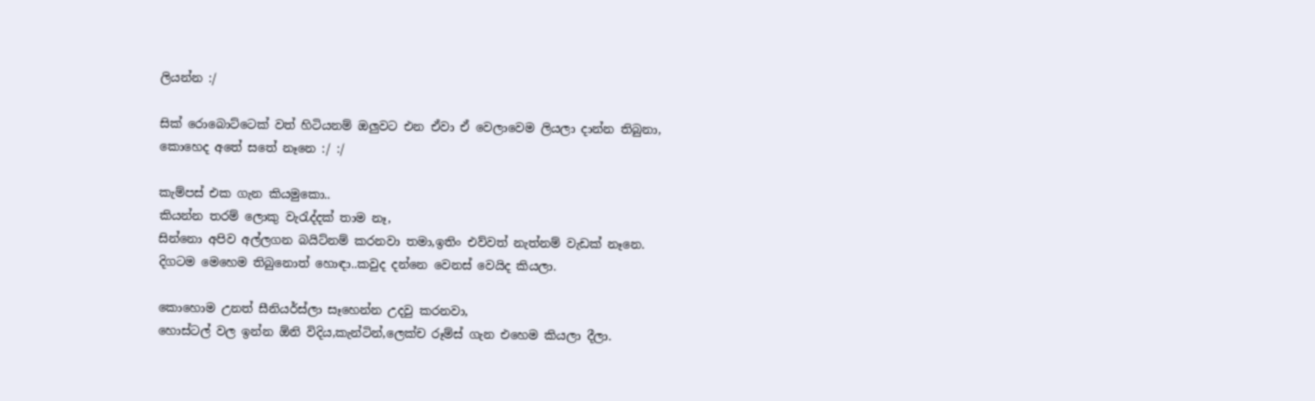ලියන්න :/

සික් රොබොට්ටෙක් වත් හිටියනම් ඔලුවට එන ඒවා ඒ වෙලාවෙම ලියලා දාන්න තිබුනා,
කොහෙද අතේ සතේ නෑනෙ :/ :/

කැම්පස් එක ගැන කියමුකො..
කියන්න තරම් ලොකු වැරැද්දක් තාම නෑ,
සින්නො අපිව අල්ලගන බයිට්නම් කරනවා තමා,ඉතිං එව්වත් නැත්නම් වැඩක් නෑනෙ.
දිගටම මෙහෙම තිබුනොත් හොඳා..කවුද දන්නෙ වෙනස් වෙයිද කියලා.

කොහොම උනත් සීනියර්ස්ලා සෑහෙන්න උදවු කරනවා,
හොස්ටල් වල ඉන්න ඕනි විදිය,කැන්ටින්,ලෙක්ච රූම්ස් ගැන එහෙම කියලා දීලා.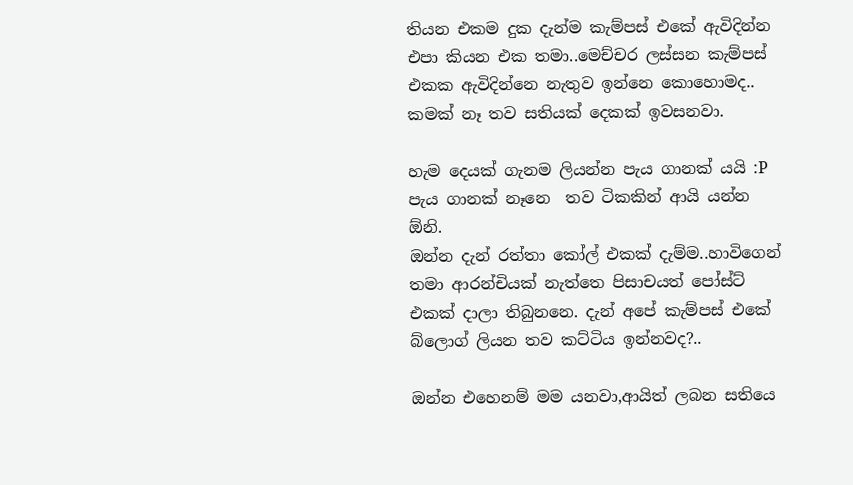තියන එකම දුක දැන්ම කැම්පස් එකේ ඇවිදින්න එපා කියන එක තමා..මෙච්චර ලස්සන කැම්පස් එකක ඇවිදින්නෙ නැතුව ඉන්නෙ කොහොමද..
කමක් නෑ තව සතියක් දෙකක් ඉවසනවා.

හැම දෙයක් ගැනම ලියන්න පැය ගානක් යයි :P පැය ගානක් නෑනෙ  තව ටිකකින් ආයි යන්න ඕනි.
ඔන්න දැන් රත්තා කෝල් එකක් දැම්ම..හාවිගෙන් තමා ආරන්චියක් නැත්තෙ පිසාචයත් පෝස්ට් එකක් දාලා තිබුනනෙ. දැන් අපේ කැම්පස් එකේ බ්ලොග් ලියන තව කට්ටිය ඉන්නවද?..

ඔන්න එහෙනම් මම යනවා,ආයිත් ලබන සතියෙ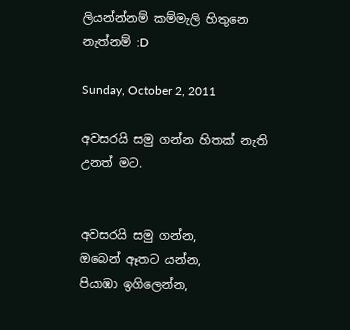ලියන්න්නම් කම්මැලි හිතුනෙ නැත්නම් :D

Sunday, October 2, 2011

අවසරයි සමු ගන්න හිතක් නැති උනත් මට.


අවසරයි සමු ගන්න,
ඔබෙන් ඈතට යන්න,
පියාඹා ඉගිලෙන්න,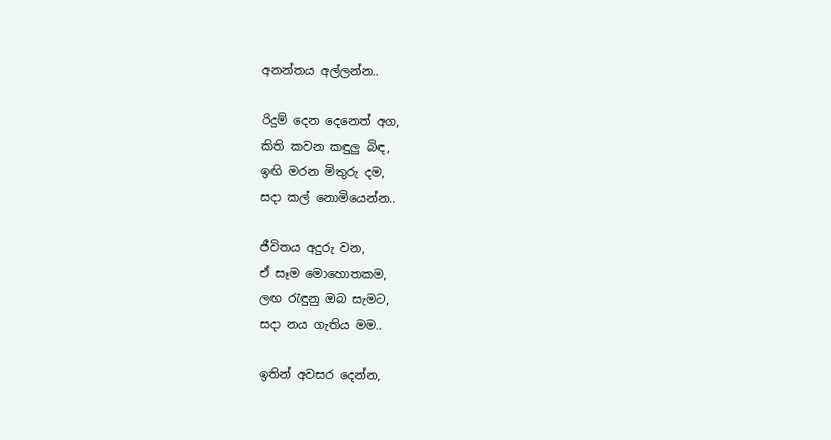අනන්තය අල්ලන්න..

රිදුම් දෙන දෙනෙත් අග,
කිති කවන කඳුලු බිඳ,
ඉඟි මරන මිතුරු දම,
සදා කල් නොමියෙන්න..

ජීවිතය අදුරු වන,
ඒ සෑම මොහොතකම,
ලඟ රැඳුනු ඔබ සැමට,
සදා නය ගැතිය මම..

ඉතින් අවසර දෙන්න,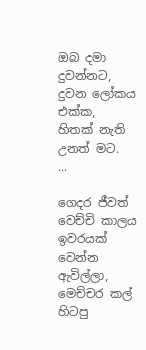ඔබ දමා දුවන්නට,
දුවන ලෝකය එක්ක,
හිතක් නැති උනත් මට.
...

ගෙදර ජීවත් වෙච්චි කාලය ඉවරයක් වෙන්න ඇවිල්ලා,
මෙච්චර කල් හිටපු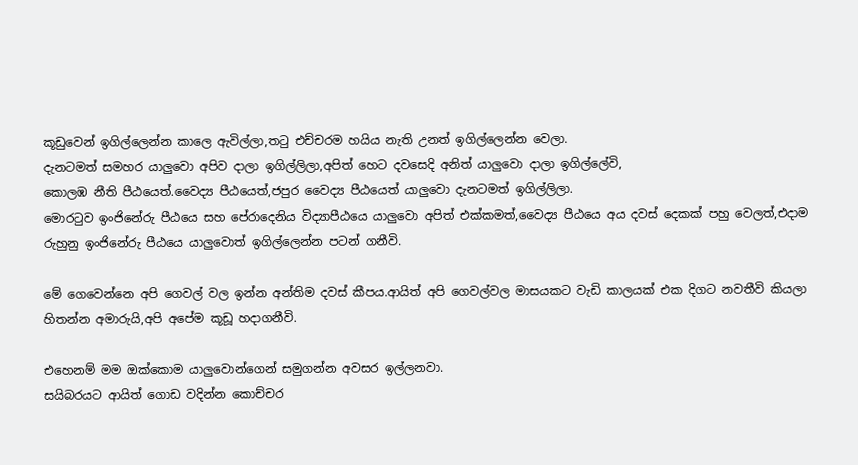කූඩුවෙන් ඉගිල්ලෙන්න කාලෙ ඇවිල්ලා,තටු එච්චරම හයිය නැති උනත් ඉගිල්ලෙන්න වෙලා.
දැනටමත් සමහර යාලුවො අපිව දාලා ඉගිල්ලිලා,අපිත් හෙට දවසෙදි අනිත් යාලුවො දාලා ඉගිල්ලේවි,
කොලඹ නීති පීඨයෙත්.වෛද්‍ය පීඨයෙත්,ජපුර වෛද්‍ය පීඨයෙත් යාලුවො දැනටමත් ඉගිල්ලිලා.
මොරටුව ඉංජිනේරු පීඨයෙ සහ පේරාදෙනිය විද්‍යාපීඨයෙ යාලුවො අපිත් එක්කමත්,වෛද්‍ය පීඨයෙ අය දවස් දෙකක් පහු වෙලත්,එදාම රුහුනු ඉංජිනේරු පීඨයෙ යාලුවොත් ඉගිල්ලෙන්න පටන් ගනීවි.

මේ ගෙවෙන්නෙ අපි ගෙවල් වල ඉන්න අන්තිම දවස් කීපය.ආයිත් අපි ගෙවල්වල මාසයකට වැඩි කාලයක් එක දිගට නවතීවි කියලා හිතන්න අමාරුයි,අපි අපේම කූඩූ හදාගනීවි.

එහෙනම් මම ඔක්කොම යාලුවොන්ගෙන් සමුගන්න අවසර ඉල්ලනවා.
සයිබරයට ආයිත් ගොඩ වදින්න කොච්චර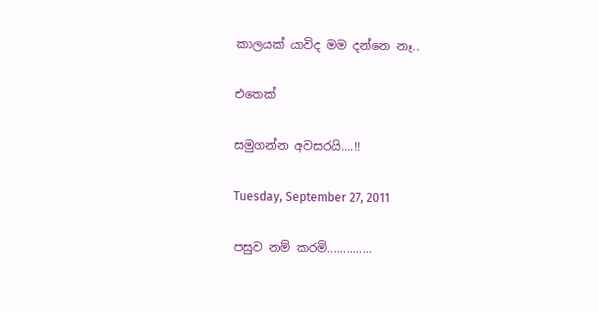කාලයක් යාවිද මම දන්නෙ නෑ..

එතෙක්

සමුගන්න අවසරයි....!!

Tuesday, September 27, 2011

පසුව නම් කරමි..............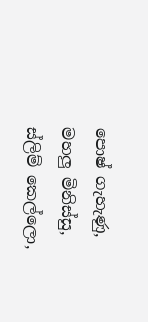පොෂ් ගැහැණු,
මහලු මිනිස්සු,
ස්ලිම් කෙල්ලො,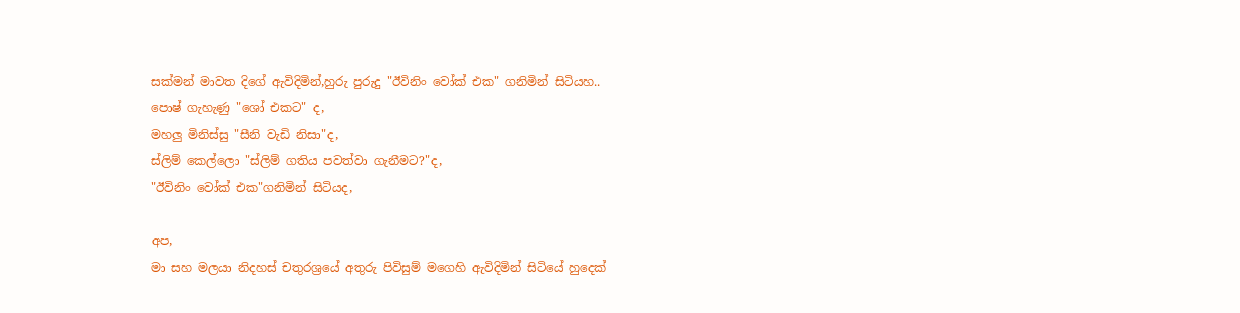සක්මන් මාවත දිගේ ඇවිදිමින්,හුරු පුරුදු "ඊවිනිං වෝක් එක" ගනිමින් සිටියහ..
පොෂ් ගැහැණු "ශෝ එකට" ද,
මහලු මිනිස්සු "සීනි වැඩි නිසා"ද,
ස්ලිම් කෙල්ලො "ස්ලිම් ගතිය පවත්වා ගැනීමට?"ද,
"ඊවිනිං වෝක් එක"ගනිමින් සිටියද,

අප,
මා සහ මලයා නිදහස් චතුරශ්‍රයේ අතුරු පිවිසුම් මගෙහි ඇවිදිමින් සිටියේ හුදෙක්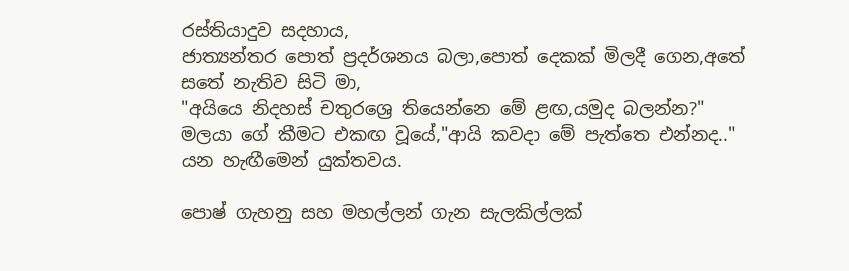රස්තියාදුව සදහාය,
ජාත්‍යන්තර පොත් ප්‍රදර්ශනය බලා,පොත් දෙකක් මිලදී ගෙන,අතේ සතේ නැතිව සිටි මා,
"අයියෙ නිදහස් චතුරශ්‍රෙ තියෙන්නෙ මේ ළඟ,යමුද බලන්න?" මලයා ගේ කීමට එකඟ වූයේ,"ආයි කවදා මේ පැත්තෙ එන්නද.." යන හැඟීමෙන් යුක්තවය.

පොෂ් ගැහනු සහ මහල්ලන් ගැන සැලකිල්ලක්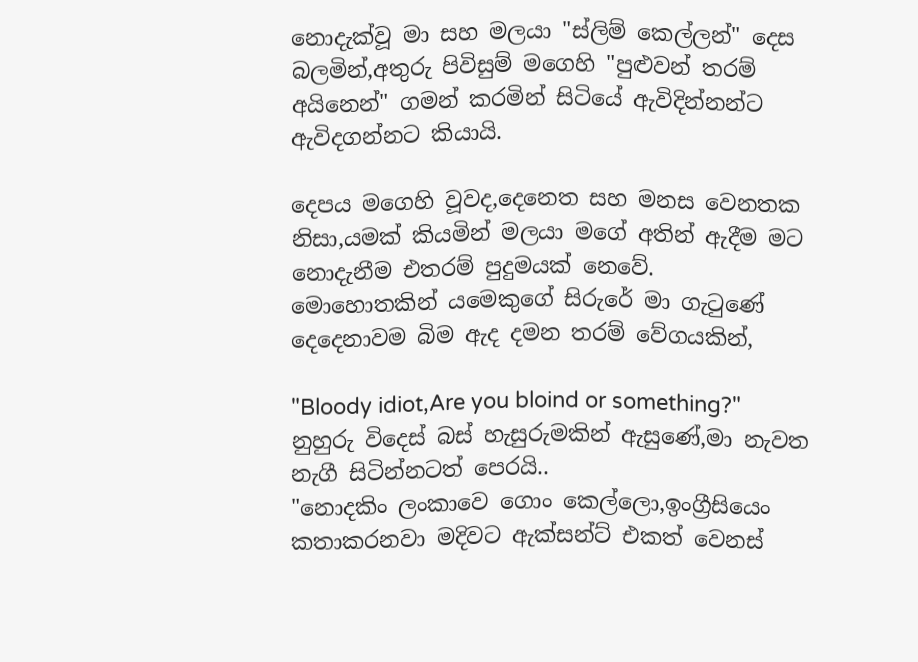නොදැක්වූ මා සහ මලයා "ස්ලිම් කෙල්ලන්" දෙස බලමින්,අතුරු පිවිසුම් මගෙහි "පුළුවන් තරම් අයිනෙන්" ගමන් කරමින් සිටියේ ඇවිදින්නන්ට ඇවිදගන්නට කියායි.

දෙපය මගෙහි වූවද,දෙනෙත සහ මනස වෙනතක නිසා,යමක් කියමින් මලයා මගේ අතින් ඇදීම මට නොදැනීම එතරම් පුදුමයක් නෙවේ.
මොහොතකින් යමෙකුගේ සිරුරේ මා ගැටුණේ දෙදෙනාවම බිම ඇද දමන තරම් වේගයකින්,

"Bloody idiot,Are you bloind or something?"
නුහුරු විදෙස් බස් හැසුරුමකින් ඇසුණේ,මා නැවත නැගී සිටින්නටත් පෙරයි..
"නොදකිං ලංකාවෙ ගොං කෙල්ලො,ඉංග්‍රීසියෙං කතාකරනවා මදිවට ඇක්සන්ට් එකත් වෙනස්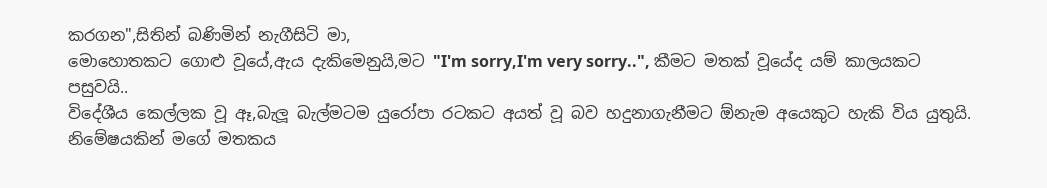කරගන",සිතින් බණිමින් නැගීසිටි මා,
මොහොතකට ගොළු වූයේ,ඇය දැකිමෙනුයි,මට "I'm sorry,I'm very sorry..", කීමට මතක් වූයේද යම් කාලයකට පසුවයි..
විදේශීය කෙල්ලක වූ ඈ,බැලූ බැල්මටම යුරෝපා රටකට අයත් වූ බව හදුනාගැනීමට ඕනැම අයෙකුට හැකි විය යුතුයි.
නිමේෂයකින් මගේ මතකය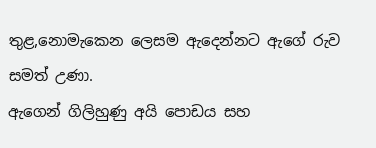තුළ,නොමැකෙන ලෙසම ඇදෙන්නට ඇගේ රුව සමත් උණා.
ඇගෙන් ගිලිහුණු අයි පොඩය සහ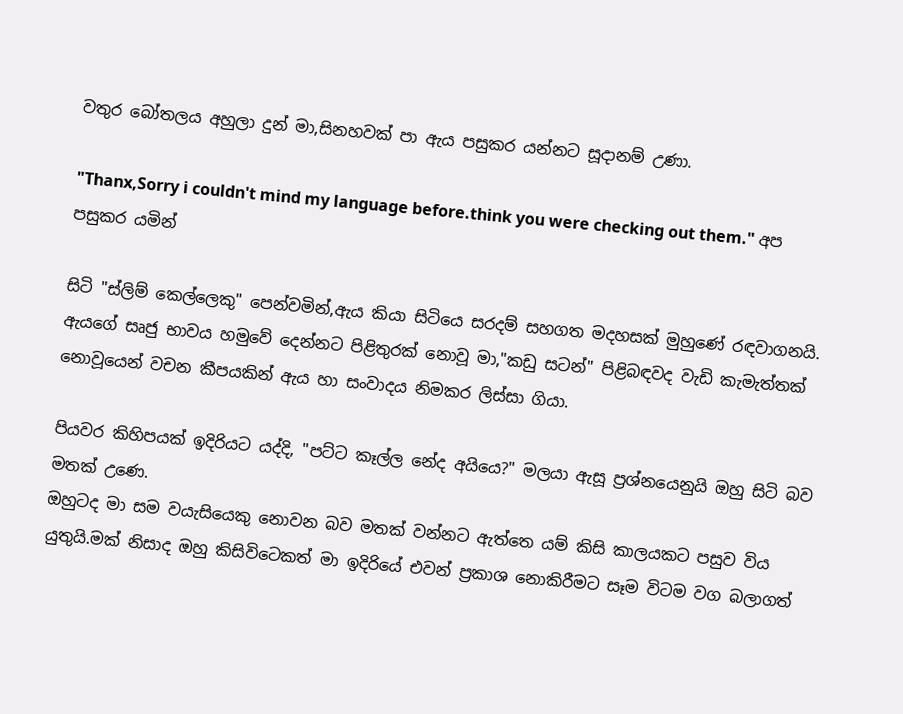වතුර බෝතලය අහුලා දුන් මා,සිනහවක් පා ඇය පසුකර යන්නට සූදානම් උණා.

"Thanx,Sorry i couldn't mind my language before.think you were checking out them." අප පසුකර යමින්

සිටි "ස්ලිම් කෙල්ලෙකු" පෙන්වමින්,ඇය කියා සිටියෙ සරදම් සහගත මදහසක් මුහුණේ රඳවාගනයි.
ඇයගේ සෘජු භාවය හමුවේ දෙන්නට පිළිතුරක් නොවූ මා,"කඩු සටන්" පිළිබඳවද වැඩි කැමැත්තක් නොවූයෙන් වචන කීපයකින් ඇය හා සංවාදය නිමකර ලිස්සා ගියා.

පියවර කිහිපයක් ඉදිරියට යද්දි, "පට්ට කෑල්ල නේද අයියෙ?" මලයා ඇසූ ප්‍රශ්නයෙනුයි ඔහු සිටි බව මතක් උණෙ.
ඔහුටද මා සම වයැසියෙකු නොවන බව මතක් වන්නට ඇත්තෙ යම් කිසි කාලයකට පසුව විය යුතුයි.මක් නිසාද ඔහු කිසිවිටෙකත් මා ඉදිරියේ එවන් ප්‍රකාශ නොකිරීමට සෑම විටම වග බලාගත්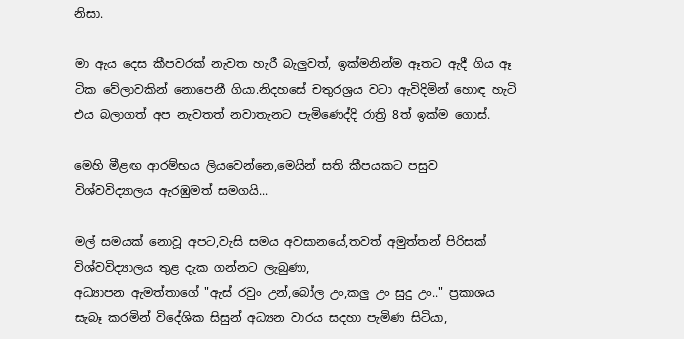නිසා.

මා ඇය දෙස කීපවරක් නැවත හැරී බැලුවත්, ඉක්මනින්ම ඈතට ඇදී ගිය ඈ ටික වේලාවකින් නොපෙනී ගියා.නිදහසේ චතුරශ්‍රය වටා ඇවිදිමින් හොඳ හැටි එය බලාගත් අප නැවතත් නවාතැනට පැමිණෙද්දි රාත්‍රි 8ත් ඉක්ම ගොස්.

මෙහි මීළඟ ආරම්භය ලියවෙන්නෙ,මෙයින් සති කීපයකට පසුව විශ්වවිද්‍යාලය ඇරඹුමත් සමගයි...

මල් සමයක් නොවූ අපට,වැසි සමය අවසානයේ,තවත් අමුත්තන් පිරිසක් විශ්වවිද්‍යාලය තුළ දැක ගන්නට ලැබුණා,
අධ්‍යාපන ඇමත්තාගේ "ඇස් රවුං උන්,බෝල උං,කලු උං සුදු උං.." ප්‍රකාශය සැබෑ කරමින් විදේශික සිසුන් අධ්‍යන වාරය සදහා පැමිණ සිටියා,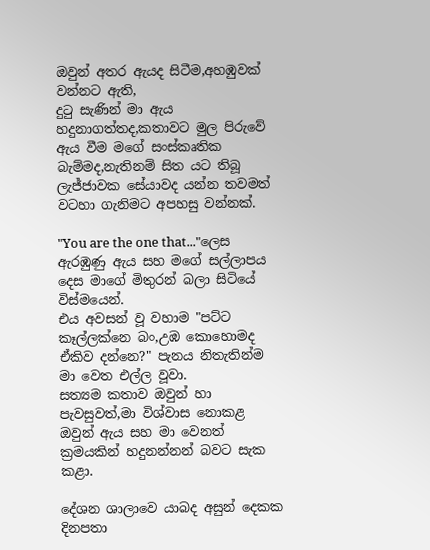ඔවුන් අතර ඇයද සිටීම,අහඹුවක් වන්නට ඇති,
දුටු සැණින් මා ඇය හදුනාගත්තද,කතාවට මුල පිරුවේ ඇය වීම මගේ සංස්කෘතික බැම්මද,නැතිනම් සිත යට තිබූ ලැජ්ජාවක සේයාවද යන්න තවමත් වටහා ගැනිමට අපහසු වන්නක්.

"You are the one that..."ලෙස ඇරඹුණු ඇය සහ මගේ සල්ලාපය දෙස මාගේ මිතුරන් බලා සිටියේ විස්මයෙන්.
එය අවසන් වූ වහාම "පට්ට කෑල්ලක්නෙ බං,උඹ කොහොමද ඒකිව දන්නෙ?" පැනය නිතැතින්ම මා වෙත එල්ල වූවා.
සත්‍යම කතාව ඔවුන් හා පැවසුවත්,මා විශ්වාස නොකළ ඔවුන් ඇය සහ මා වෙනත් ක්‍රමයකින් හදුනන්නන් බවට සැක කළා.

දේශන ශාලාවෙ යාබද අසුන් දෙකක දිනපතා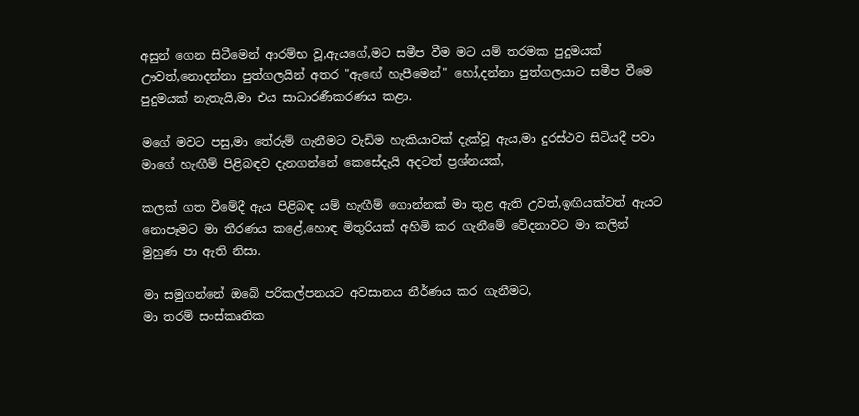අසුන් ගෙන සිටීමෙන් ආරම්භ වූ,ඇයගේ,මට සමීප වීම මට යම් තරමක පුදුමයක් ඌවත්,නොදන්නා පුත්ගලයින් අතර "ඇඟේ හැපීමෙන්" හෝ,දන්නා පුත්ගලයාට සමීප වීමෙ පුදුමයක් නැතැයි,මා එය සාධාරණීකරණය කළා.

මගේ මවට පසු,මා තේරුම් ගැනීමට වැඩිම හැකියාවක් දැක්වූ ඇය,මා දුරස්ථව සිටියදී පවා මාගේ හැඟීම් පිළිබඳව දැනගන්නේ කෙසේදැයි අදටත් ප්‍රශ්නයක්,

කලක් ගත වීමේදී ඇය පිළිබඳ යම් හැඟීම් ගොන්නක් මා තුළ ඇති උවත්,ඉඟියක්වත් ඇයට නොපෑමට මා තීරණය කළේ,හොඳ මිතුරියක් අහිමි කර ගැනීමේ වේදනාවට මා කලින් මුහුණ පා ඇති නිසා.

මා සමුගන්නේ ඔබේ පරිකල්පනයට අවසානය නීර්ණය කර ගැනීමට,
මා තරම් සංස්කෘතික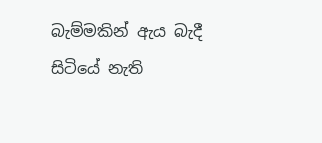බැම්මකින් ඇය බැදී සිටියේ නැති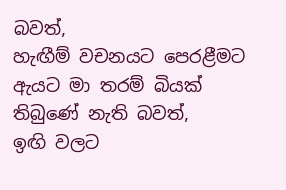බවත්,
හැඟීම් වචනයට පෙරළීමට ඇයට මා තරම් බියක් තිබුණේ නැති බවත්,
ඉඟි වලට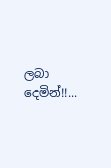ලබා දෙමින්!!...